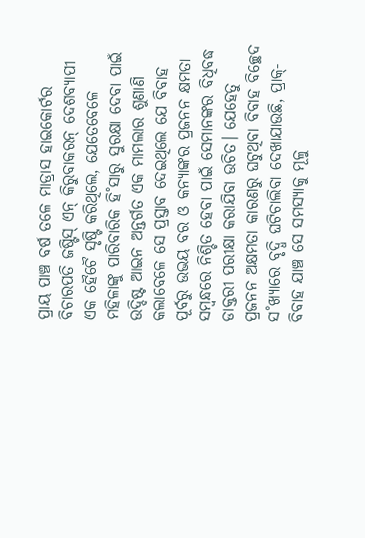ପ୍ରାୟ ପାଞ୍ଚ ବର୍ଷ ତଳେ ମାଡ୍ରାସ ହାଇକୋର୍ଟର ବିଚାରପତି ଜଷ୍ଟିସ୍ ଏନ୍ କିରୁବାକରନ୍ ଦେଶବ୍ୟାପୀ ଏକ ହୈଚୈ ସୃଷ୍ଟି କରିଥିଲେ, ଯେତେବେଳେ ମହିଳାଙ୍କୁ ପାରିବାରିକ ହି˚ସାରୁ ସୁରକ୍ଷା ଦେବା ପାଇଁ ଉଦ୍ଦିଷ୍ଟ ଆଇନ ଅନ୍ତର୍ଗତ ଏକ ମାମଲାର ଶୁଣାଣି କଲାବେଳେ ସେ ପ୍ରସ୍ତାବ ଦେଇଥିଲେ ଯେ ବିବାହ ପୂର୍ବରୁ ଉଭୟ ବର ଓ କନ୍ୟାଙ୍କର ପ୍ରଜନନ କ୍ଷମତା ସମ୍ବନ୍ଧରେ ନିଶ୍ଚିତ ହେବା ପାଇଁ ସେମାନଙ୍କର ବିଧିବଦ୍ଧ ଡାକ୍ତରୀ ପରୀକ୍ଷା କରାଯିବା ଉଚିତ। ଯେହେତୁ ପ୍ରଜନନ ଅକ୍ଷମତା କାରଣରୁ ଘଟୁଥିବା ବିବାହ ବିଚ୍ଛେଦ ସ˚ଖ୍ୟାରେ ବୃଦ୍ଧି ଘଟିଚାଲିବା ଦେଖାଯାଉଛି, ପ୍ରାକ୍-ବିବାହ ଯାଞ୍ଚ ସେ ସମସ୍ୟାକୁ ମୂଳୁ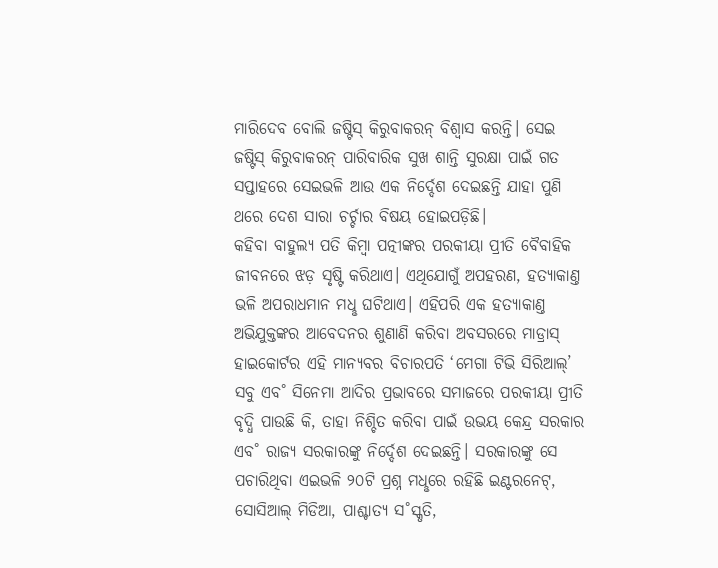ମାରିଦେବ ବୋଲି ଜଷ୍ଟିସ୍ କିରୁବାକରନ୍ ବିଶ୍ବାସ କରନ୍ତି। ସେଇ ଜଷ୍ଟିସ୍ କିରୁବାକରନ୍ ପାରିବାରିକ ସୁଖ ଶାନ୍ତି ସୁରକ୍ଷା ପାଇଁ ଗତ ସପ୍ତାହରେ ସେଇଭଳି ଆଉ ଏକ ନିର୍ଦ୍ଦେଶ ଦେଇଛନ୍ତି ଯାହା ପୁଣି ଥରେ ଦେଶ ସାରା ଚର୍ଚ୍ଚାର ବିଷୟ ହୋଇପଡ଼ିଛି।
କହିବା ବାହୁଲ୍ୟ ପତି କିମ୍ବା ପତ୍ନୀଙ୍କର ପରକୀୟା ପ୍ରୀତି ବୈବାହିକ ଜୀବନରେ ଝଡ଼ ସୃଷ୍ଟି କରିଥାଏ। ଏଥିଯୋଗୁଁ ଅପହରଣ, ହତ୍ୟାକାଣ୍ତ ଭଳି ଅପରାଧମାନ ମଧୢ ଘଟିଥାଏ। ଏହିପରି ଏକ ହତ୍ୟାକାଣ୍ତ ଅଭିଯୁକ୍ତଙ୍କର ଆବେଦନର ଶୁଣାଣି କରିବା ଅବସରରେ ମାଡ୍ରାସ୍ ହାଇକୋର୍ଟର ଏହି ମାନ୍ୟବର ବିଚାରପତି ‘ମେଗା ଟିଭି ସିରିଆଲ୍’ ସବୁ ଏବ˚ ସିନେମା ଆଦିର ପ୍ରଭାବରେ ସମାଜରେ ପରକୀୟା ପ୍ରୀତି ବୃଦ୍ଧି ପାଉଛି କି, ତାହା ନିଶ୍ଚିତ କରିବା ପାଇଁ ଉଭୟ କେନ୍ଦ୍ର ସରକାର ଏବ˚ ରାଜ୍ୟ ସରକାରଙ୍କୁ ନିର୍ଦ୍ଦେଶ ଦେଇଛନ୍ତି। ସରକାରଙ୍କୁ ସେ ପଚାରିଥିବା ଏଇଭଳି ୨୦ଟି ପ୍ରଶ୍ନ ମଧୢରେ ରହିଛି ଇଣ୍ଟରନେଟ୍, ସୋସିଆଲ୍ ମିଡିଆ, ପାଶ୍ଚାତ୍ୟ ସ˚ସ୍କୃତି,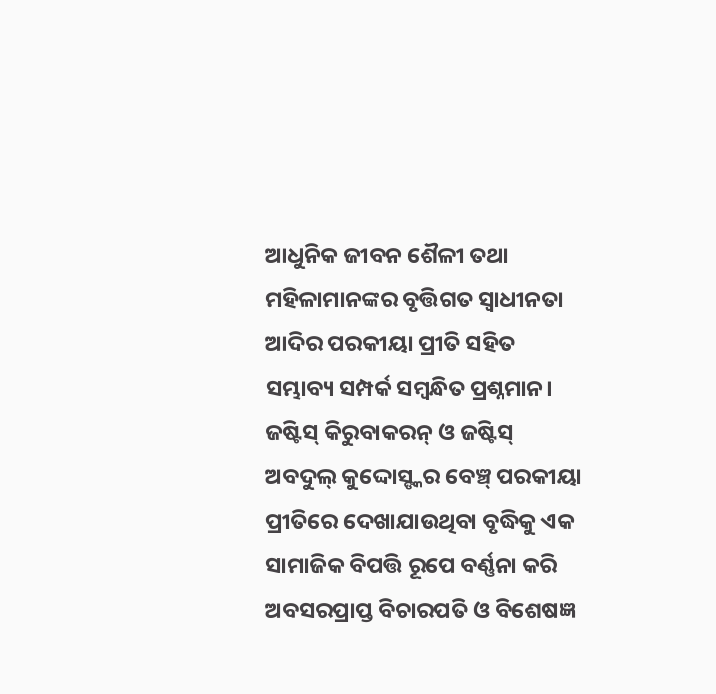ଆଧୁନିକ ଜୀବନ ଶୈଳୀ ତଥା ମହିଳାମାନଙ୍କର ବୃତ୍ତିଗତ ସ୍ବାଧୀନତା ଆଦିର ପରକୀୟା ପ୍ରୀତି ସହିତ ସମ୍ଭାବ୍ୟ ସମ୍ପର୍କ ସମ୍ବନ୍ଧିତ ପ୍ରଶ୍ନମାନ। ଜଷ୍ଟିସ୍ କିରୁବାକରନ୍ ଓ ଜଷ୍ଟିସ୍ ଅବଦୁଲ୍ କୁଦ୍ଦୋସ୍ଙ୍କର ବେଞ୍ଚ୍ ପରକୀୟା ପ୍ରୀତିରେ ଦେଖାଯାଉଥିବା ବୃଦ୍ଧିକୁ ଏକ ସାମାଜିକ ବିପତ୍ତି ରୂପେ ବର୍ଣ୍ଣନା କରି ଅବସରପ୍ରାପ୍ତ ବିଚାରପତି ଓ ବିଶେଷଜ୍ଞ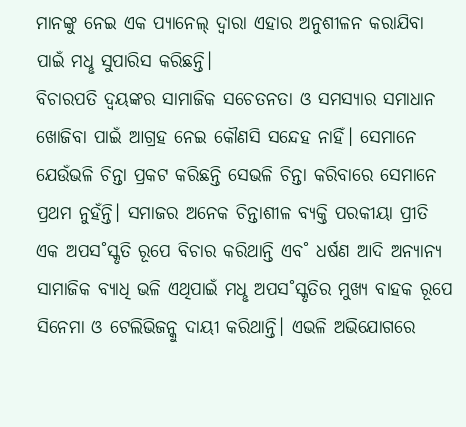ମାନଙ୍କୁ ନେଇ ଏକ ପ୍ୟାନେଲ୍ ଦ୍ବାରା ଏହାର ଅନୁଶୀଳନ କରାଯିବା ପାଇଁ ମଧୢ ସୁପାରିସ କରିଛନ୍ତି।
ବିଚାରପତି ଦ୍ବୟଙ୍କର ସାମାଜିକ ସଚେତନତା ଓ ସମସ୍ୟାର ସମାଧାନ ଖୋଜିବା ପାଇଁ ଆଗ୍ରହ ନେଇ କୌଣସି ସନ୍ଦେହ ନାହିଁ। ସେମାନେ ଯେଉଁଭଳି ଚିନ୍ତା ପ୍ରକଟ କରିଛନ୍ତି ସେଭଳି ଚିନ୍ତା କରିବାରେ ସେମାନେ ପ୍ରଥମ ନୁହଁନ୍ତି। ସମାଜର ଅନେକ ଚିନ୍ତାଶୀଳ ବ୍ୟକ୍ତି ପରକୀୟା ପ୍ରୀତି ଏକ ଅପସ˚ସ୍କୃତି ରୂପେ ବିଚାର କରିଥାନ୍ତି ଏବ˚ ଧର୍ଷଣ ଆଦି ଅନ୍ୟାନ୍ୟ ସାମାଜିକ ବ୍ୟାଧି ଭଳି ଏଥିପାଇଁ ମଧୢ ଅପସ˚ସ୍କୃତିର ମୁଖ୍ୟ ବାହକ ରୂପେ ସିନେମା ଓ ଟେଲିଭିଜନ୍କୁ ଦାୟୀ କରିଥାନ୍ତି। ଏଭଳି ଅଭିଯୋଗରେ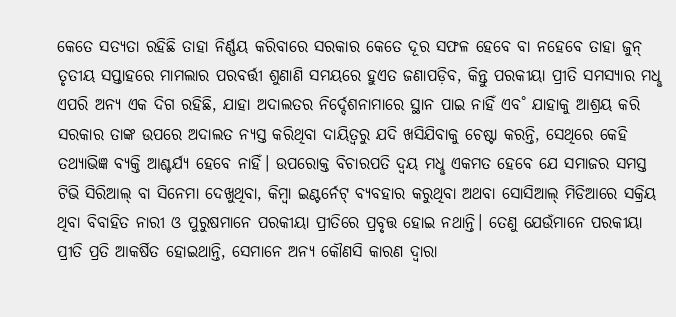କେତେ ସତ୍ୟତା ରହିଛି ତାହା ନିର୍ଣ୍ଣୟ କରିବାରେ ସରକାର କେତେ ଦୂର ସଫଳ ହେବେ ବା ନହେବେ ତାହା ଜୁନ୍ ତୃତୀୟ ସପ୍ତାହରେ ମାମଲାର ପରବର୍ତ୍ତୀ ଶୁଣାଣି ସମୟରେ ହୁଏତ ଜଣାପଡ଼ିବ, କିନ୍ତୁ ପରକୀୟା ପ୍ରୀତି ସମସ୍ୟାର ମଧୢ ଏପରି ଅନ୍ୟ ଏକ ଦିଗ ରହିଛି, ଯାହା ଅଦାଲତର ନିର୍ଦ୍ଦେଶନାମାରେ ସ୍ଥାନ ପାଇ ନାହିଁ ଏବ˚ ଯାହାକୁ ଆଶ୍ରୟ କରି ସରକାର ତାଙ୍କ ଉପରେ ଅଦାଲତ ନ୍ୟସ୍ତ କରିଥିବା ଦାୟିତ୍ବରୁ ଯଦି ଖସିଯିବାକୁ ଚେଷ୍ଟା କରନ୍ତି, ସେଥିରେ କେହି ତଥ୍ୟାଭିଜ୍ଞ ବ୍ୟକ୍ତି ଆଶ୍ଚର୍ଯ୍ୟ ହେବେ ନାହିଁ। ଉପରୋକ୍ତ ବିଚାରପତି ଦ୍ବୟ ମଧୢ ଏକମତ ହେବେ ଯେ ସମାଜର ସମସ୍ତ ଟିଭି ସିରିଆଲ୍ ବା ସିନେମା ଦେଖୁଥିବା, କିମ୍ବା ଇଣ୍ଟର୍ନେଟ୍ ବ୍ୟବହାର କରୁଥିବା ଅଥବା ସୋସିଆଲ୍ ମିଡିଆରେ ସକ୍ରିୟ ଥିବା ବିବାହିତ ନାରୀ ଓ ପୁରୁଷମାନେ ପରକୀୟା ପ୍ରୀତିରେ ପ୍ରବୃତ୍ତ ହୋଇ ନଥାନ୍ତି। ତେଣୁ ଯେଉଁମାନେ ପରକୀୟା ପ୍ରୀତି ପ୍ରତି ଆକର୍ଷିତ ହୋଇଥାନ୍ତି, ସେମାନେ ଅନ୍ୟ କୌଣସି କାରଣ ଦ୍ବାରା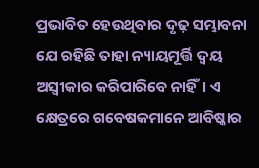ପ୍ରଭାବିତ ହେଉଥିବାର ଦୃଢ଼ ସମ୍ଭାବନା ଯେ ରହିଛି ତାହା ନ୍ୟାୟମୂର୍ତ୍ତି ଦ୍ବୟ ଅସ୍ବୀକାର କରିପାରିବେ ନାହିଁ। ଏ କ୍ଷେତ୍ରରେ ଗବେଷକମାନେ ଆବିଷ୍କାର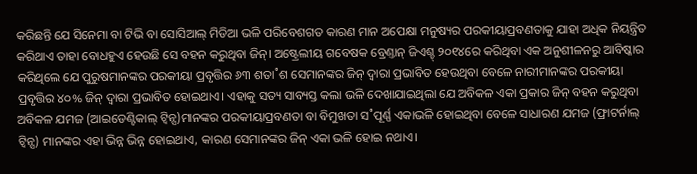କରିଛନ୍ତି ଯେ ସିନେମା ବା ଟିଭି ବା ସୋସିଆଲ୍ ମିଡିଆ ଭଳି ପରିବେଶଗତ କାରଣ ମାନ ଅପେକ୍ଷା ମନୁଷ୍ୟର ପରକୀୟାପ୍ରବଣତାକୁ ଯାହା ଅଧିକ ନିୟନ୍ତ୍ରିତ କରିଥାଏ ତାହା ବୋଧହୁଏ ହେଉଛି ସେ ବହନ କରୁଥିବା ଜିନ୍। ଅଷ୍ଟ୍ରେଲୀୟ ଗବେଷକ ବ୍ରେଣ୍ତାନ୍ ଜିଏଶ୍ଚ୍ ୨୦୧୪ରେ କରିଥିବା ଏକ ଅନୁଶୀଳନରୁ ଆବିଷ୍କାର କରିଥିଲେ ଯେ ପୁରୁଷମାନଙ୍କର ପରକୀୟା ପ୍ରବୃତ୍ତିର ୬୩ ଶତା˚ଶ ସେମାନଙ୍କର ଜିନ୍ ଦ୍ବାରା ପ୍ରଭାବିତ ହେଉଥିବା ବେଳେ ନାରୀମାନଙ୍କର ପରକୀୟା ପ୍ରବୃତ୍ତିର ୪୦% ଜିନ୍ ଦ୍ବାରା ପ୍ରଭାବିତ ହୋଇଥାଏ। ଏହାକୁ ସତ୍ୟ ସାବ୍ୟସ୍ତ କଲା ଭଳି ଦେଖାଯାଇଥିଲା ଯେ ଅବିକଳ ଏକା ପ୍ରକାର ଜିନ୍ ବହନ କରୁଥିବା ଅବିକଳ ଯମଜ (ଆଇଡେଣ୍ଟିକାଲ୍ ଟ୍ବିନ୍ସ)ମାନଙ୍କର ପରକୀୟାପ୍ରବଣତା ବା ବିମୁଖତା ସ˚ପୂର୍ଣ୍ଣ ଏକାଭଳି ହୋଇଥିବା ବେଳେ ସାଧାରଣ ଯମଜ (ଫ୍ରାଟର୍ନାଲ୍ ଟ୍ବିନ୍ସ) ମାନଙ୍କର ଏହା ଭିନ୍ନ ଭିନ୍ନ ହୋଇଥାଏ, କାରଣ ସେମାନଙ୍କର ଜିନ୍ ଏକା ଭଳି ହୋଇ ନଥାଏ।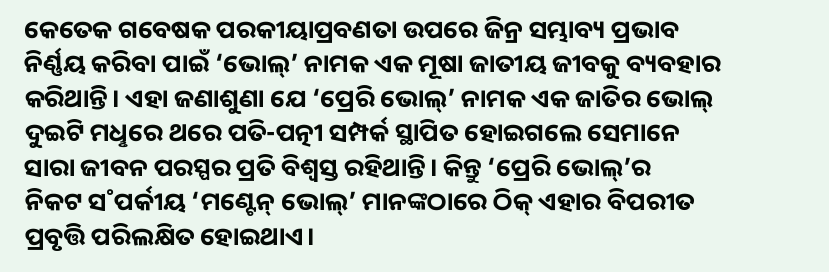କେତେକ ଗବେଷକ ପରକୀୟାପ୍ରବଣତା ଉପରେ ଜିନ୍ର ସମ୍ଭାବ୍ୟ ପ୍ରଭାବ ନିର୍ଣ୍ଣୟ କରିବା ପାଇଁ ‘ଭୋଲ୍’ ନାମକ ଏକ ମୂଷା ଜାତୀୟ ଜୀବକୁ ବ୍ୟବହାର କରିଥାନ୍ତି। ଏହା ଜଣାଶୁଣା ଯେ ‘ପ୍ରେରି ଭୋଲ୍’ ନାମକ ଏକ ଜାତିର ଭୋଲ୍ ଦୁଇଟି ମଧୢରେ ଥରେ ପତି-ପତ୍ନୀ ସମ୍ପର୍କ ସ୍ଥାପିତ ହୋଇଗଲେ ସେମାନେ ସାରା ଜୀବନ ପରସ୍ପର ପ୍ରତି ବିଶ୍ବସ୍ତ ରହିଥାନ୍ତି। କିନ୍ତୁ ‘ପ୍ରେରି ଭୋଲ୍’ର
ନିକଟ ସ˚ପର୍କୀୟ ‘ମଣ୍ଟେନ୍ ଭୋଲ୍’ ମାନଙ୍କଠାରେ ଠିକ୍ ଏହାର ବିପରୀତ ପ୍ରବୃତ୍ତି ପରିଲକ୍ଷିତ ହୋଇଥାଏ।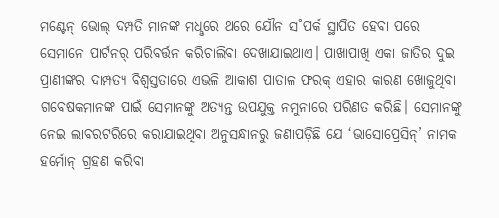ମଣ୍ଟେନ୍ ଭୋଲ୍ ଦମ୍ପତି ମାନଙ୍କ ମଧୢରେ ଥରେ ଯୌନ ସ˚ପର୍କ ସ୍ଥାପିତ ହେବା ପରେ ସେମାନେ ପାର୍ଟନର୍ ପରିବର୍ତ୍ତନ କରିଚାଲିବା ଦେଖାଯାଇଥାଏ। ପାଖାପାଖି ଏକା ଜାତିର ଦୁଇ ପ୍ରାଣୀଙ୍କର ଦାମ୍ପତ୍ୟ ବିଶ୍ବସ୍ତତାରେ ଏଭଳି ଆକାଶ ପାତାଳ ଫରକ୍ ଏହାର କାରଣ ଖୋଜୁଥିବା ଗବେଷକମାନଙ୍କ ପାଇଁ ସେମାନଙ୍କୁ ଅତ୍ୟନ୍ତ ଉପଯୁକ୍ତ ନମୁନାରେ ପରିଣତ କରିଛି। ସେମାନଙ୍କୁ ନେଇ ଲାବରଟରିରେ କରାଯାଇଥିବା ଅନୁସନ୍ଧାନରୁ ଜଣାପଡ଼ିଛି ଯେ ‘ଭାସୋପ୍ରେସିନ୍’ ନାମକ ହର୍ମୋନ୍ ଗ୍ରହଣ କରିବା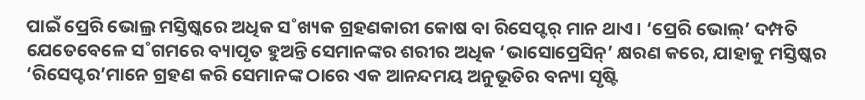ପାଇଁ ପ୍ରେରି ଭୋଲ୍ର ମସ୍ତିଷ୍କରେ ଅଧିକ ସ˚ଖ୍ୟକ ଗ୍ରହଣକାରୀ କୋଷ ବା ରିସେପ୍ଟର୍ ମାନ ଥାଏ। ‘ପ୍ରେରି ଭୋଲ୍’ ଦମ୍ପତି ଯେତେବେଳେ ସ˚ଗମରେ ବ୍ୟାପୃତ ହୁଅନ୍ତି ସେମାନଙ୍କର ଶରୀର ଅଧିକ ‘ଭାସୋପ୍ରେସିନ୍’ କ୍ଷରଣ କରେ, ଯାହାକୁ ମସ୍ତିଷ୍କର ‘ରିସେପ୍ଟର’ମାନେ ଗ୍ରହଣ କରି ସେମାନଙ୍କ ଠାରେ ଏକ ଆନନ୍ଦମୟ ଅନୁଭୂତିର ବନ୍ୟା ସୃଷ୍ଟି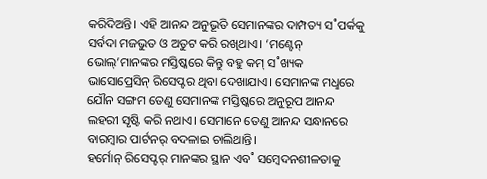କରିଦିଅନ୍ତି। ଏହି ଆନନ୍ଦ ଅନୁଭୂତି ସେମାନଙ୍କର ଦାମ୍ପତ୍ୟ ସ˚ପର୍କକୁ ସର୍ବଦା ମଜଭୁତ ଓ ଅତୁଟ କରି ରଖିଥାଏ। ‘ମଣ୍ଟେନ୍ ଭୋଲ୍’ମାନଙ୍କର ମସ୍ତିଷ୍କରେ କିନ୍ତୁ ବହୁ କମ୍ ସ˚ଖ୍ୟକ ଭାସୋପ୍ରେସିନ୍ ରିସେପ୍ଟର ଥିବା ଦେଖାଯାଏ। ସେମାନଙ୍କ ମଧୢରେ ଯୌନ ସଙ୍ଗମ ତେଣୁ ସେମାନଙ୍କ ମସ୍ତିଷ୍କରେ ଅନୁରୂପ ଆନନ୍ଦ ଲହରୀ ସୃଷ୍ଟି କରି ନଥାଏ। ସେମାନେ ତେଣୁ ଆନନ୍ଦ ସନ୍ଧାନରେ ବାରମ୍ବାର ପାର୍ଟନର୍ ବଦଳାଇ ଚାଲିଥାନ୍ତି।
ହର୍ମୋନ୍ ରିସେପ୍ଟର୍ ମାନଙ୍କର ସ୍ଥାନ ଏବ˚ ସମ୍ବେଦନଶୀଳତାକୁ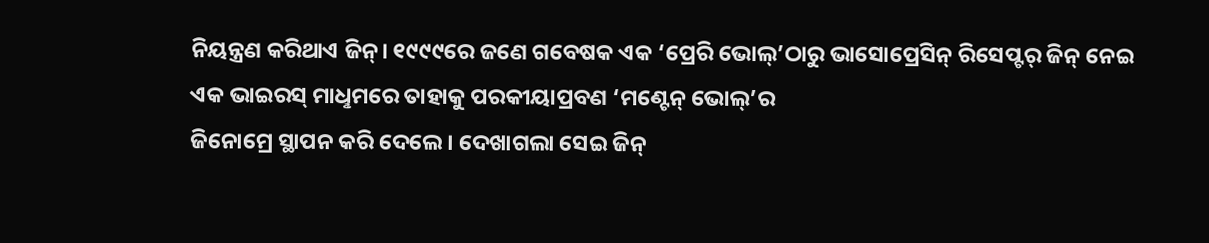ନିୟନ୍ତ୍ରଣ କରିଥାଏ ଜିନ୍। ୧୯୯୯ରେ ଜଣେ ଗବେଷକ ଏକ ‘ପ୍ରେରି ଭୋଲ୍’ଠାରୁ ଭାସୋପ୍ରେସିନ୍ ରିସେପ୍ଟର୍ ଜିନ୍ ନେଇ ଏକ ଭାଇରସ୍ ମାଧୢମରେ ତାହାକୁ ପରକୀୟାପ୍ରବଣ ‘ମଣ୍ଟେନ୍ ଭୋଲ୍’ର
ଜିନୋମ୍ରେ ସ୍ଥାପନ କରି ଦେଲେ। ଦେଖାଗଲା ସେଇ ଜିନ୍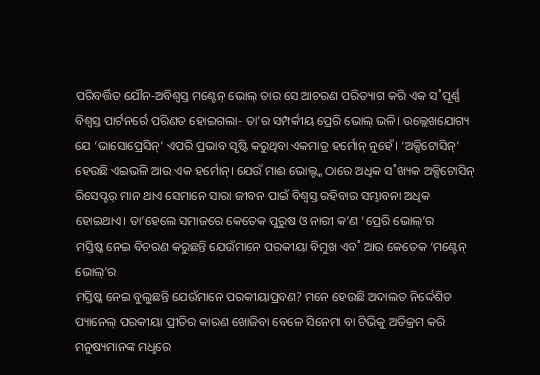ପରିବର୍ତ୍ତିତ ଯୌନ-ଅବିଶ୍ବସ୍ତ ମଣ୍ଟେନ୍ ଭୋଲ୍ ତାର ସେ ଆଚରଣ ପରିତ୍ୟାଗ କରି ଏକ ସ˚ପୂର୍ଣ୍ଣ ବିଶ୍ବସ୍ତ ପାର୍ଟନର୍ରେ ପରିଣତ ହୋଇଗଲା- ତା’ର ସମ୍ପର୍କୀୟ ପ୍ରେରି ଭୋଲ୍ ଭଳି। ଉଲ୍ଲେଖଯୋଗ୍ୟ ଯେ ‘ଭାସୋପ୍ରେସିନ୍’ ଏପରି ପ୍ରଭାବ ସୃଷ୍ଟି କରୁଥିବା ଏକମାତ୍ର ହର୍ମୋନ୍ ନୁହେଁ। ‘ଅକ୍ସିଟୋସିନ୍’ ହେଉଛି ଏଇଭଳି ଆଉ ଏକ ହର୍ମୋନ୍। ଯେଉଁ ମାଈ ଭୋଲ୍ଙ୍କ ଠାରେ ଅଧିକ ସ˚ଖ୍ୟକ ଅକ୍ସିଟୋସିନ୍ ରିସେପ୍ଟର୍ ମାନ ଥାଏ ସେମାନେ ସାରା ଜୀବନ ପାଇଁ ବିଶ୍ବସ୍ତ ରହିବାର ସମ୍ଭାବନା ଅଧିକ ହୋଇଥାଏ। ତା’ହେଲେ ସମାଜରେ କେତେକ ପୁରୁଷ ଓ ନାରୀ କ’ଣ ‘ପ୍ରେରି ଭୋଲ୍’ର
ମସ୍ତିଷ୍କ ନେଇ ବିଚରଣ କରୁଛନ୍ତି ଯେଉଁମାନେ ପରକୀୟା ବିମୁଖ ଏବ˚ ଆଉ କେତେକ ‘ମଣ୍ଟେନ୍ ଭୋଲ୍’ର
ମସ୍ତିଷ୍କ ନେଇ ବୁଲୁଛନ୍ତି ଯେଉଁମାନେ ପରକୀୟାପ୍ରବଣ? ମନେ ହେଉଛି ଅଦାଲତ ନିର୍ଦ୍ଦେଶିତ ପ୍ୟାନେଲ୍ ପରକୀୟା ପ୍ରୀତିର କାରଣ ଖୋଜିବା ବେଳେ ସିନେମା ବା ଟିଭିକୁ ଅତିକ୍ରମ କରି ମନୁଷ୍ୟମାନଙ୍କ ମଧୢରେ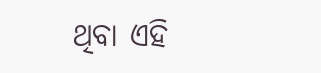ଥିବା ଏହି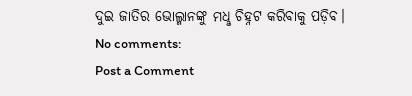ଦୁଇ ଜାତିର ଭୋଲ୍ମାନଙ୍କୁ ମଧୢ ଚିହ୍ନଟ କରିବାକୁ ପଡ଼ିବ।
No comments:
Post a Comment